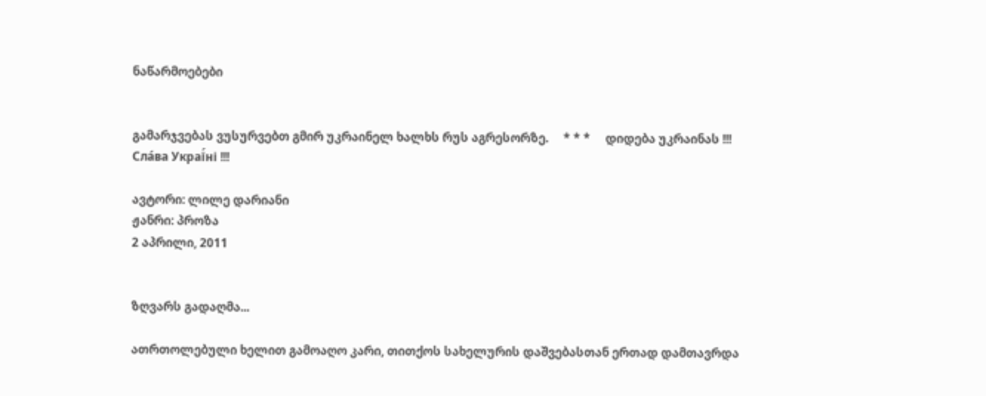ნაწარმოებები


გამარჯვებას ვუსურვებთ გმირ უკრაინელ ხალხს რუს აგრესორზე.     * * *     დიდება უკრაინას !!! Сла́ва Украї́ні !!!

ავტორი: ლილე დარიანი
ჟანრი: პროზა
2 აპრილი, 2011


ზღვარს გადაღმა...

ათრთოლებული ხელით გამოაღო კარი, თითქოს სახელურის დაშვებასთან ერთად დამთავრდა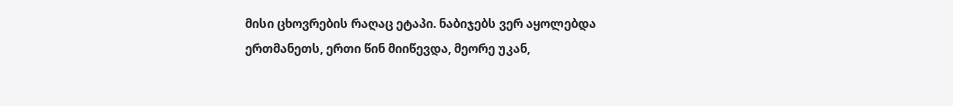მისი ცხოვრების რაღაც ეტაპი. ნაბიჯებს ვერ აყოლებდა ერთმანეთს, ერთი წინ მიიწევდა, მეორე უკან,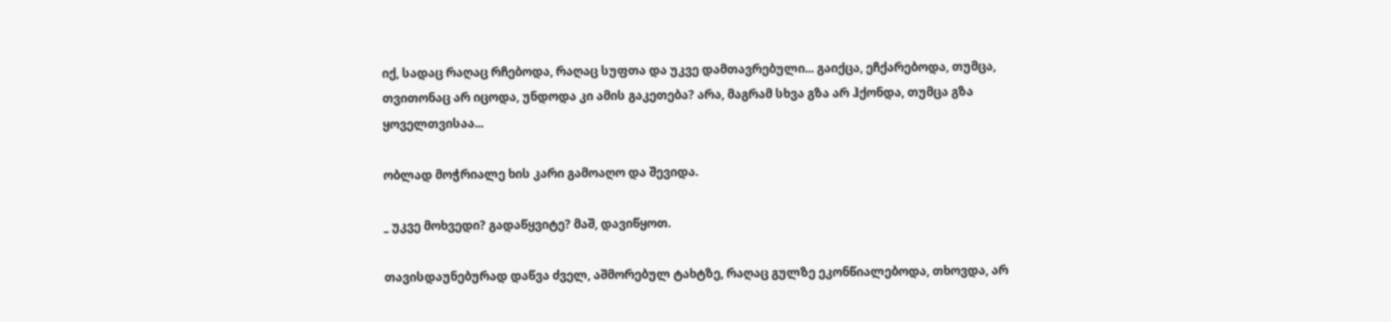იქ, სადაც რაღაც რჩებოდა, რაღაც სუფთა და უკვე დამთავრებული... გაიქცა, ეჩქარებოდა, თუმცა, თვითონაც არ იცოდა, უნდოდა კი ამის გაკეთება? არა, მაგრამ სხვა გზა არ ჰქონდა, თუმცა გზა ყოველთვისაა...

ობლად მოჭრიალე ხის კარი გამოაღო და შევიდა.

_ უკვე მოხვედი? გადაწყვიტე? მაშ, დავიწყოთ.

თავისდაუნებურად დაწვა ძველ, აშმორებულ ტახტზე, რაღაც გულზე ეკონწიალებოდა, თხოვდა, არ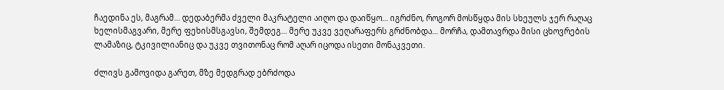ჩაედინა ეს, მაგრამ... დედაბერმა ძველი მაკრატელი აიღო და დაიწყო... იგრძნო, როგორ მოსწყდა მის სხეულს ჯერ რაღაც ხელისმაგვარი, მერე ფეხისმსგავსი, შემდეგ... მერე უკვე ვეღარაფერს გრძნობდა... მორჩა, დამთავრდა მისი ცხოვრების ლამაზიც, ტკივილიანიც და უკვე თვითონაც რომ აღარ იცოდა ისეთი მონაკვეთი.

ძლივს გამოვიდა გარეთ, მზე მედგრად ებრძოდა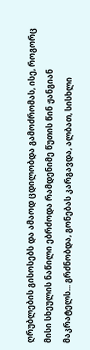ღრუბლების გისოსებს და ამაოდ ცდილობდა გამოძრომას, ისე, როგორც მისი სხეულის ნაწილი ებრძოდა რამდენიმე წუთის წინ ჟანგიან მაკრატელს... გრძნობდა, გონებას კარგავდა, ალბათ, სისხლი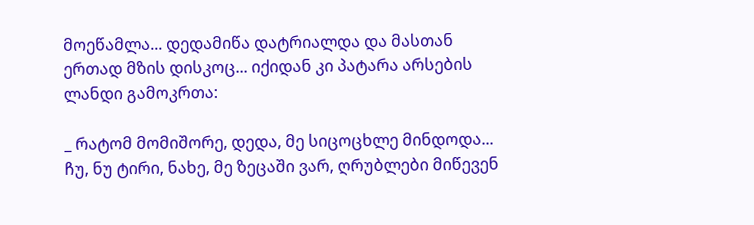მოეწამლა... დედამიწა დატრიალდა და მასთან ერთად მზის დისკოც... იქიდან კი პატარა არსების ლანდი გამოკრთა:

_ რატომ მომიშორე, დედა, მე სიცოცხლე მინდოდა... ჩუ, ნუ ტირი, ნახე, მე ზეცაში ვარ, ღრუბლები მიწევენ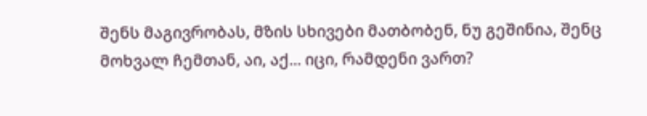შენს მაგივრობას, მზის სხივები მათბობენ, ნუ გეშინია, შენც მოხვალ ჩემთან, აი, აქ... იცი, რამდენი ვართ?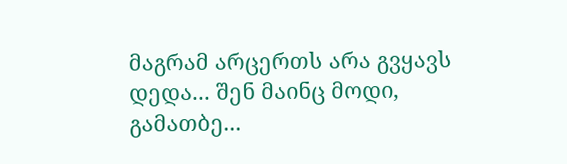მაგრამ არცერთს არა გვყავს დედა... შენ მაინც მოდი, გამათბე...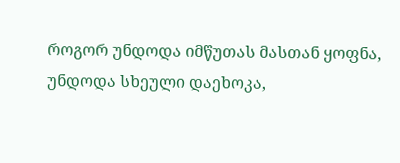როგორ უნდოდა იმწუთას მასთან ყოფნა, უნდოდა სხეული დაეხოკა,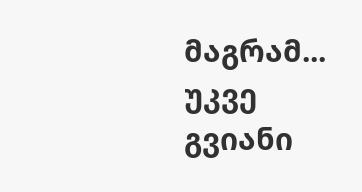მაგრამ... უკვე გვიანი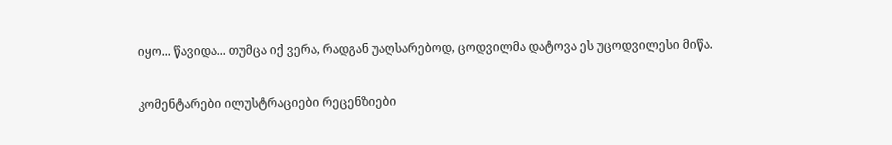იყო... წავიდა... თუმცა იქ ვერა, რადგან უაღსარებოდ, ცოდვილმა დატოვა ეს უცოდვილესი მიწა.

კომენტარები ილუსტრაციები რეცენზიები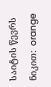საიტის წევრს ნიკით:  orange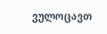ვულოცავთ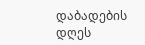დაბადების დღეს